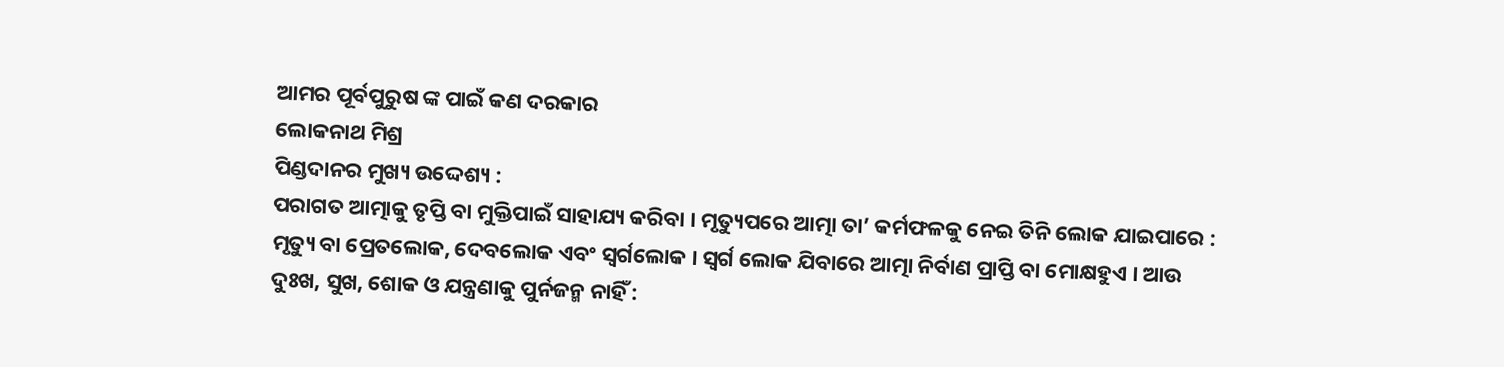ଆମର ପୂର୍ବପୁରୁଷ ଙ୍କ ପାଇଁ କଣ ଦରକାର
ଲୋକନାଥ ମିଶ୍ର
ପିଣ୍ଡଦାନର ମୁଖ୍ୟ ଉଦ୍ଦେଶ୍ୟ :
ପରାଗତ ଆତ୍ମାକୁ ତୃପ୍ତି ବା ମୁକ୍ତିପାଇଁ ସାହାଯ୍ୟ କରିବା । ମୃତ୍ୟୁପରେ ଆତ୍ମା ତା’ କର୍ମଫଳକୁ ନେଇ ତିନି ଲୋକ ଯାଇପାରେ : ମୃତ୍ୟୁ ବା ପ୍ରେତଲୋକ, ଦେବଲୋକ ଏବଂ ସ୍ୱର୍ଗଲୋକ । ସ୍ୱର୍ଗ ଲୋକ ଯିବାରେ ଆତ୍ମା ନିର୍ବାଣ ପ୍ରାପ୍ତି ବା ମୋକ୍ଷହୁଏ । ଆଉ ଦୁଃଖ, ସୁଖ, ଶୋକ ଓ ଯନ୍ତ୍ରଣାକୁ ପୁର୍ନଜନ୍ମ ନାହିଁ :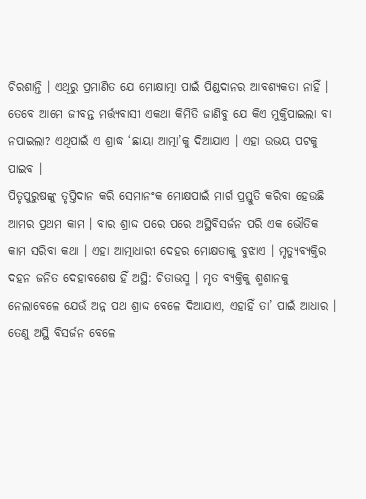ଚିରଶାନ୍ତି । ଏଥିରୁ ପ୍ରମାଣିତ ଯେ ମୋକ୍ଷାତ୍ମା ପାଇଁ ପିଣ୍ଡଦାନର ଆବଶ୍ୟକତା ନାହିଁ । ତେବେ ଆମେ ଜୀବନ୍ତ ମର୍ତ୍ତ୍ୟବାସୀ ଏକଥା କିମିତି ଜାଣିବୁ ଯେ କିଏ ମୁକ୍ତିପାଇଲା ବା ନପାଇଲା? ଏଥିପାଇଁ ଏ ଶ୍ରାଦ୍ଧ ‘ଛାୟା ଆତ୍ମା’କୁ ଦିଆଯାଏ । ଏହା ଉଭୟ ପଟକୁ ପାଇବ ।
ପିତୃପୁରୁଷଙ୍କୁ ତୃପ୍ତିଦାନ କରି ସେମାନଂକ ମୋକ୍ଷପାଇଁ ମାର୍ଗ ପ୍ରସ୍ତୁତି କରିବା ହେଉଛି ଆମର ପ୍ରଥମ କାମ । ବାର ଶ୍ରାଦ୍ଦ ପରେ ପରେ ଅସ୍ଥିବିସର୍ଜନ ପରି ଏକ ଭୌତିକ କାମ ସରିବା କଥା । ଏହା ଆତ୍ମାଧାରୀ ଦେହର ମୋକ୍ଷତାକୁ ବୁଝାଏ । ମୃତ୍ୟୁବ୍ୟକ୍ତିର ଦହନ ଜନିତ ଦେହାବଶେଷ ହିଁ ଅସ୍ଥି: ଚିତାଭସ୍ମ । ମୃତ ବ୍ୟକ୍ତିକୁ ଶ୍ମଶାନକୁ ନେଲାବେଳେ ଯେଉଁ ଅନ୍ନ ପଥ ଶ୍ରାଦ୍ଦ ବେଳେ ଦିଆଯାଏ, ଏହାହିଁ ତା’ ପାଇଁ ଆଧାର । ତେଣୁ ଅସ୍ଥି ବିସର୍ଜନ ବେଳେ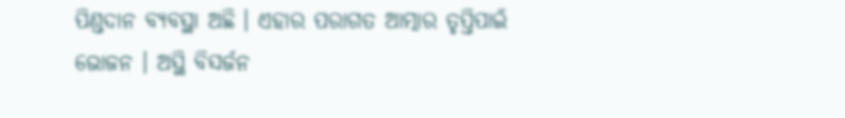ପିଣ୍ଡଦାନ ବ୍ୟବସ୍ଥା ଅଛି । ଏହାର ପରାଗତ ଆତ୍ମାର ତୃପ୍ତିପାଇଁ ଭୋଜନ । ଅସ୍ଥି ବିସର୍ଜନ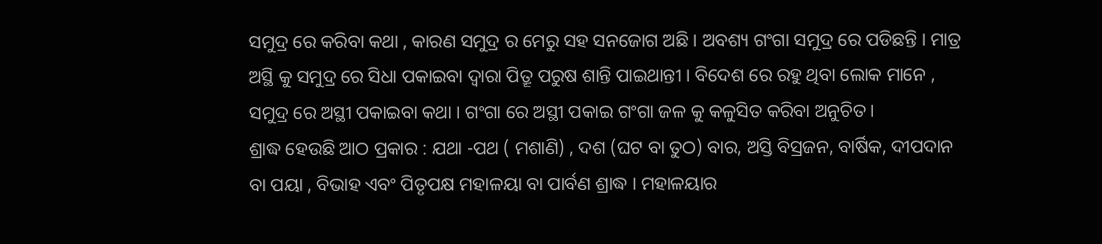ସମୁଦ୍ର ରେ କରିବା କଥା , କାରଣ ସମୁଦ୍ର ର ମେରୁ ସହ ସନଜୋଗ ଅଛି । ଅବଶ୍ୟ ଗଂଗା ସମୁଦ୍ର ରେ ପଡିଛନ୍ତି । ମାତ୍ର ଅସ୍ଥି କୁ ସମୁଦ୍ର ରେ ସିଧା ପକାଇବା ଦ୍ବାରା ପିତ୍ରୂ ପରୁଷ ଶାନ୍ତି ପାଇଥାନ୍ତୀ । ବିଦେଶ ରେ ରହୁ ଥିବା ଲୋକ ମାନେ , ସମୁଦ୍ର ରେ ଅସ୍ଥୀ ପକାଇବା କଥା । ଗଂଗା ରେ ଅସ୍ଥୀ ପକାଇ ଗଂଗା ଜଳ କୁ କଳୁସିତ କରିବା ଅନୁଚିତ ।
ଶ୍ରାଦ୍ଧ ହେଉଛି ଆଠ ପ୍ରକାର : ଯଥା -ପଥ ( ମଶାଣି) , ଦଶ (ଘଟ ବା ତୁଠ) ବାର, ଅସ୍ତି ବିସ୍ରଜନ, ବାର୍ଷିକ, ଦୀପଦାନ ବା ପୟା , ବିଭାହ ଏବଂ ପିତୃପକ୍ଷ ମହାଳୟା ବା ପାର୍ବଣ ଶ୍ରାଦ୍ଧ । ମହାଳୟାର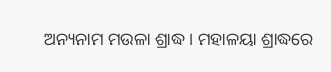ଅନ୍ୟନାମ ମଉଳା ଶ୍ରାଦ୍ଧ । ମହାଳୟା ଶ୍ରାଦ୍ଧରେ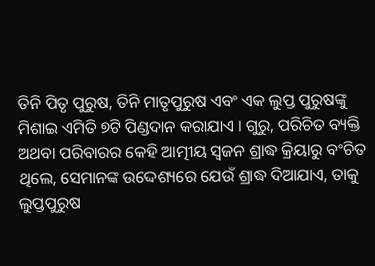ତିନି ପିତୃ ପୁରୁଷ, ତିନି ମାତୃପୁରୁଷ ଏବଂ ଏକ ଲୁପ୍ତ ପୁରୁଷଙ୍କୁ ମିଶାଇ ଏମିତି ୭ଟି ପିଣ୍ଡଦାନ କରାଯାଏ । ଗୁରୁ, ପରିଚିତ ବ୍ୟକ୍ତି ଅଥବା ପରିବାରର କେହି ଆତ୍ମୀୟ ସ୍ୱଜନ ଶ୍ରାଦ୍ଧ କ୍ରିୟାରୁ ବଂଚିତ ଥିଲେ, ସେମାନଙ୍କ ଉଦ୍ଦେଶ୍ୟରେ ଯେଉଁ ଶ୍ରାଦ୍ଧ ଦିଆଯାଏ, ତାକୁ ଲୁପ୍ତପୁରୁଷ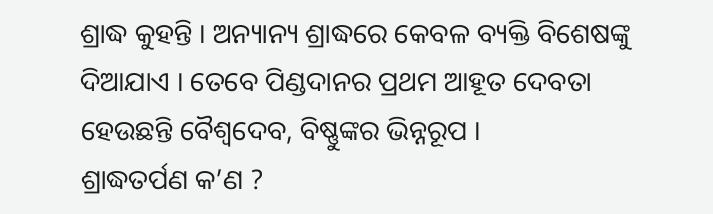ଶ୍ରାଦ୍ଧ କୁହନ୍ତି । ଅନ୍ୟାନ୍ୟ ଶ୍ରାଦ୍ଧରେ କେବଳ ବ୍ୟକ୍ତି ବିଶେଷଙ୍କୁ ଦିଆଯାଏ । ତେବେ ପିଣ୍ଡଦାନର ପ୍ରଥମ ଆହୂତ ଦେବତା ହେଉଛନ୍ତି ବୈଶ୍ୱଦେବ, ବିଷ୍ଣୁଙ୍କର ଭିନ୍ନରୂପ ।
ଶ୍ରାଦ୍ଧତର୍ପଣ କ’ଣ ?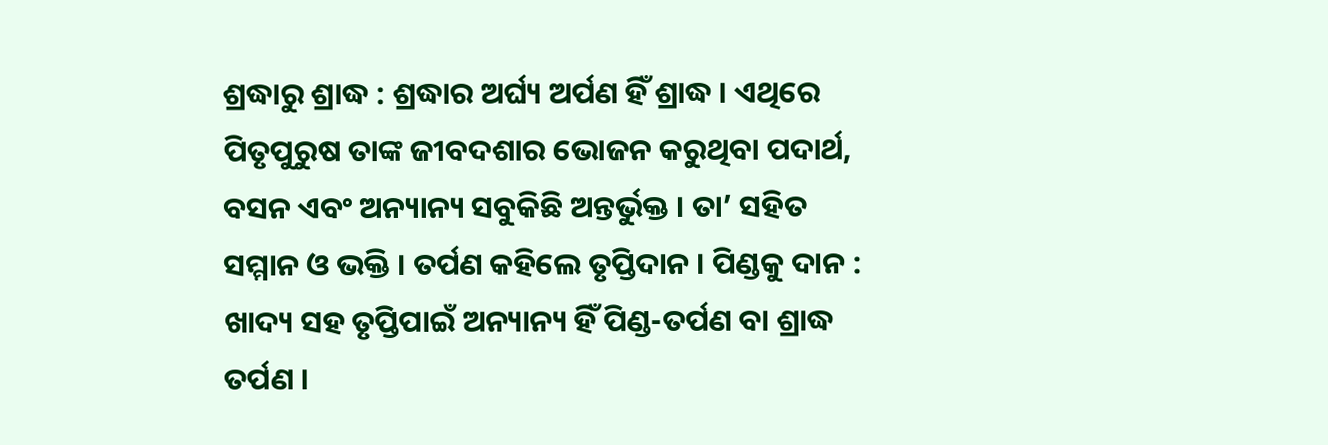ଶ୍ରଦ୍ଧାରୁ ଶ୍ରାଦ୍ଧ : ଶ୍ରଦ୍ଧାର ଅର୍ଘ୍ୟ ଅର୍ପଣ ହିଁ ଶ୍ରାଦ୍ଧ । ଏଥିରେ ପିତୃପୁରୁଷ ତାଙ୍କ ଜୀବଦଶାର ଭୋଜନ କରୁଥିବା ପଦାର୍ଥ, ବସନ ଏବଂ ଅନ୍ୟାନ୍ୟ ସବୁକିଛି ଅନ୍ତର୍ଭୁକ୍ତ । ତା’ ସହିତ ସମ୍ମାନ ଓ ଭକ୍ତି । ତର୍ପଣ କହିଲେ ତୃପ୍ତିଦାନ । ପିଣ୍ଡକୁ ଦାନ : ଖାଦ୍ୟ ସହ ତୃପ୍ତିପାଇଁ ଅନ୍ୟାନ୍ୟ ହିଁ ପିଣ୍ଡ-ତର୍ପଣ ବା ଶ୍ରାଦ୍ଧ ତର୍ପଣ ।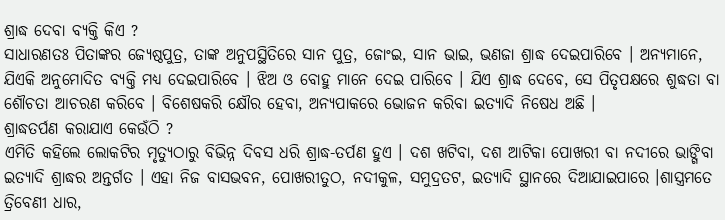ଶ୍ରାଦ୍ଧ ଦେବା ବ୍ୟକ୍ତି କିଏ ?
ସାଧାରଣତଃ ପିତାଙ୍କର ଜ୍ୟେଷ୍ଠପୁତ୍ର, ତାଙ୍କ ଅନୁପସ୍ଥିତିରେ ସାନ ପୁତ୍ର, ଜୋଂଇ, ସାନ ଭାଇ, ଭଣଜା ଶ୍ରାଦ୍ଧ ଦେଇପାରିବେ । ଅନ୍ୟମାନେ, ଯିଏକି ଅନୁମୋଦିତ ବ୍ୟକ୍ତି ମଧ୍ୟ ଦେଇପାରିବେ । ଝିଅ ଓ ବୋହୁ ମାନେ ଦେଇ ପାରିବେ । ଯିଏ ଶ୍ରାଦ୍ଧ ଦେବେ, ସେ ପିତୃପକ୍ଷରେ ଶୁଦ୍ଧତା ବା ଶୌଚତା ଆଚରଣ କରିବେ । ବିଶେଷକରି କ୍ଷୌର ହେବା, ଅନ୍ୟପାକରେ ଭୋଜନ କରିବା ଇତ୍ୟାଦି ନିଷେଧ ଅଛି ।
ଶ୍ରାଦ୍ଧତର୍ପଣ କରାଯାଏ କେଉଁଠି ?
ଏମିତି କହିଲେ ଲୋକଟିର ମୃତ୍ୟୁଠାରୁ ବିଭିନ୍ନ ଦିବସ ଧରି ଶ୍ରାଦ୍ଧ-ତର୍ପଣ ହୁଏ । ଦଶ ଖଟିବା, ଦଶ ଆଟିକା ପୋଖରୀ ବା ନଦୀରେ ଭାଙ୍ଗିବା ଇତ୍ୟାଦି ଶ୍ରାଦ୍ଧର ଅନ୍ତର୍ଗତ । ଏହା ନିଜ ବାସଭବନ, ପୋଖରୀତୁଠ, ନଦୀକୁଳ, ସମୁଦ୍ରତଟ, ଇତ୍ୟାଦି ସ୍ଥାନରେ ଦିଆଯାଇପାରେ ।ଶାସ୍ତ୍ରମତେ ତ୍ରିବେଣୀ ଧାର,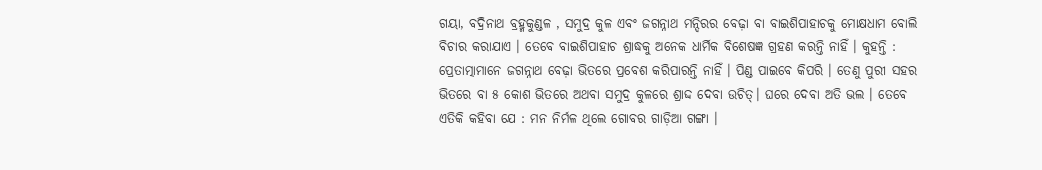ଗୟା, ବଦ୍ରିନାଥ ବ୍ରହ୍ମକୁଣ୍ଡଳ , ସମୁଦ୍ର କୁଳ ଏବଂ ଜଗନ୍ନାଥ ମନ୍ଦିରର ବେଢ଼ା ବା ବାଇଶିପାହାଚକୁ ମୋକ୍ଷଧାମ ବୋଲି ବିଚାର କରାଯାଏ । ତେବେ ବାଇଶିପାହାଚ ଶ୍ରାଦ୍ଧକୁ ଅନେକ ଧାର୍ମିକ ବିଶେଷଜ୍ଞ ଗ୍ରହଣ କରନ୍ତି ନାହିଁ । କୁହନ୍ତି : ପ୍ରେତାତ୍ମାମାନେ ଜଗନ୍ନାଥ ବେଢ଼ା ଭିତରେ ପ୍ରବେଶ କରିପାରନ୍ତି ନାହିଁ । ପିଣ୍ଡ ପାଇବେ କିପରି । ତେଣୁ ପୁରୀ ସହର ଭିତରେ ବା ୫ କୋଶ ଭିତରେ ଅଥବା ସମୁଦ୍ର କୁଳରେ ଶ୍ରାଦ୍ଦ ଦେବା ଉଚିତ୍। ଘରେ ଦେବା ଅତି ଭଲ । ତେବେ ଏତିକି କହିବା ଯେ : ମନ ନିର୍ମଳ ଥିଲେ ଗୋବର ଗାଡ଼ିଆ ଗଙ୍ଗା ।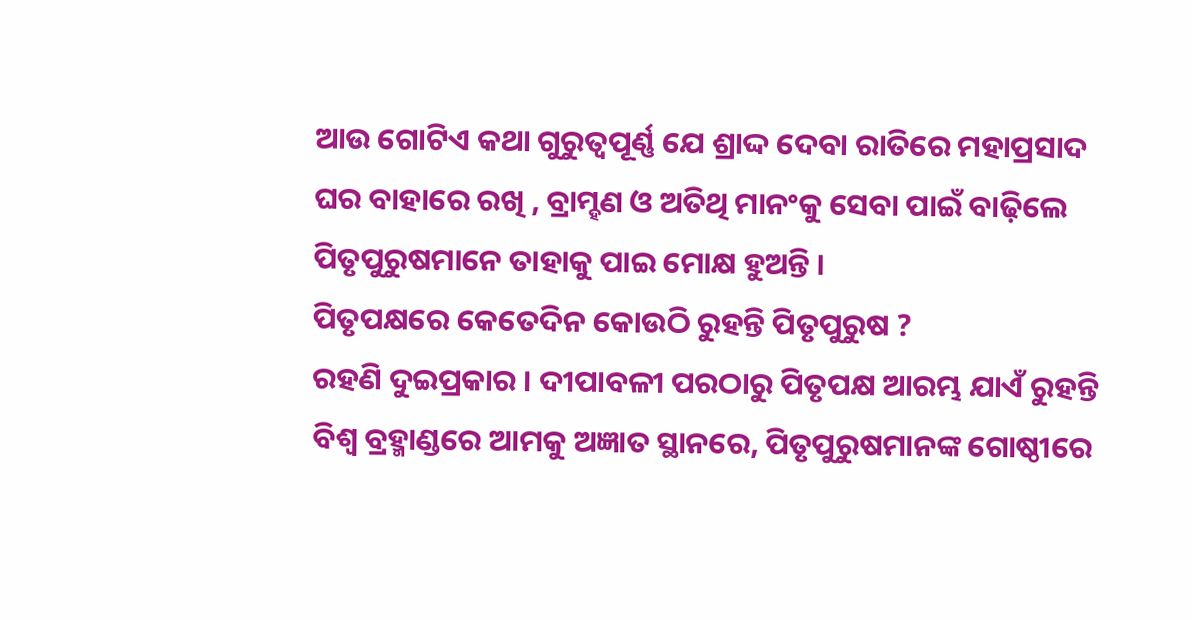ଆଉ ଗୋଟିଏ କଥା ଗୁରୁତ୍ୱପୂର୍ଣ୍ଣ ଯେ ଶ୍ରାଦ୍ଦ ଦେବା ରାତିରେ ମହାପ୍ରସାଦ ଘର ବାହାରେ ରଖି , ବ୍ରାମ୍ହଣ ଓ ଅତିଥି ମାନଂକୁ ସେବା ପାଇଁ ବାଢ଼ିଲେ ପିତୃପୁରୁଷମାନେ ତାହାକୁ ପାଇ ମୋକ୍ଷ ହୁଅନ୍ତି ।
ପିତୃପକ୍ଷରେ କେତେଦିନ କୋଉଠି ରୁହନ୍ତି ପିତୃପୁରୁଷ ?
ରହଣି ଦୁଇପ୍ରକାର । ଦୀପାବଳୀ ପରଠାରୁ ପିତୃପକ୍ଷ ଆରମ୍ଭ ଯାଏଁ ରୁହନ୍ତି ବିଶ୍ୱ ବ୍ରହ୍ମାଣ୍ଡରେ ଆମକୁ ଅଜ୍ଞାତ ସ୍ଥାନରେ, ପିତୃପୁରୁଷମାନଙ୍କ ଗୋଷ୍ଠୀରେ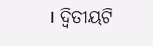। ଦ୍ୱିତୀୟଟି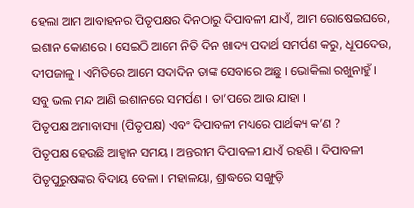ହେଲା ଆମ ଆବାହନର ପିତୃପକ୍ଷର ଦିନଠାରୁ ଦିପାବଳୀ ଯାଏଁ, ଆମ ରୋଷେଇଘରେ, ଇଶାନ କୋଣରେ । ସେଇଠି ଆମେ ନିତି ଦିନ ଖାଦ୍ୟ ପଦାର୍ଥ ସମର୍ପଣ କରୁ, ଧୂପଦେଉ, ଦୀପଜାଳୁ । ଏମିତିରେ ଆମେ ସଦାଦିନ ତାଙ୍କ ସେବାରେ ଅଛୁ । ଭୋକିଲା ରଖୁନାହୁଁ । ସବୁ ଭଲ ମନ୍ଦ ଆଣି ଇଶାନରେ ସମର୍ପଣ । ତା’ପରେ ଆଉ ଯାହା ।
ପିତୃପକ୍ଷ ଅମାବାସ୍ୟା (ପିତୃପକ୍ଷ) ଏବଂ ଦିପାବଳୀ ମଧ୍ୟରେ ପାର୍ଥକ୍ୟ କ’ଣ ?
ପିତୃପକ୍ଷ ହେଉଛି ଆହ୍ୱାନ ସମୟ । ଅନ୍ତରୀମ ଦିପାବଳୀ ଯାଏଁ ରହଣି । ଦିପାବଳୀ ପିତୃପୁରୁଷଙ୍କର ବିଦାୟ ବେଳା । ମହାଳୟା, ଶ୍ରାଦ୍ଧରେ ସଙ୍ଖୁଡ଼ି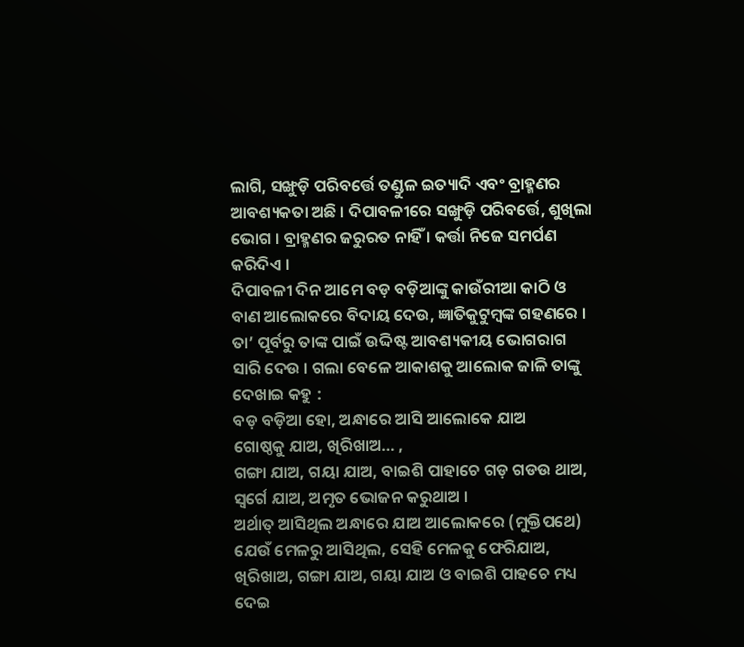ଲାଗି, ସଙ୍ଖୁଡ଼ି ପରିବର୍ତ୍ତେ ତଣ୍ଡୁଳ ଇତ୍ୟାଦି ଏବଂ ବ୍ରାହ୍ମଣର ଆବଶ୍ୟକତା ଅଛି । ଦିପାବଳୀରେ ସଙ୍ଖୁଡ଼ି ପରିବର୍ତ୍ତେ, ଶୁଖିଲା ଭୋଗ । ବ୍ରାହ୍ମଣର ଜରୁରତ ନାହିଁ । କର୍ତ୍ତା ନିଜେ ସମର୍ପଣ କରିଦିଏ ।
ଦିପାବଳୀ ଦିନ ଆମେ ବଡ଼ ବଡ଼ିଆଙ୍କୁ କାଉଁରୀଆ କାଠି ଓ ବାଣ ଆଲୋକରେ ବିଦାୟ ଦେଉ, ଜ୍ଞାତିକୁଟୁମ୍ବଙ୍କ ଗହଣରେ । ତା’ ପୂର୍ବରୁ ତାଙ୍କ ପାଇଁ ଉଦ୍ଦିଷ୍ଟ ଆବଶ୍ୟକୀୟ ଭୋଗରାଗ ସାରି ଦେଉ । ଗଲା ବେଳେ ଆକାଶକୁ ଆଲୋକ ଜାଳି ତାଙ୍କୁ ଦେଖାଇ କହୁ :
ବଡ଼ ବଡ଼ିଆ ହୋ, ଅନ୍ଧାରେ ଆସି ଆଲୋକେ ଯାଅ
ଗୋଷ୍ଠକୁ ଯାଅ, ଖିରିଖାଅ… ,
ଗଙ୍ଗା ଯାଅ, ଗୟା ଯାଅ, ବାଇଶି ପାହାଚେ ଗଡ଼ ଗଡଉ ଥାଅ,
ସ୍ୱର୍ଗେ ଯାଅ, ଅମୃତ ଭୋଜନ କରୁଥାଅ ।
ଅର୍ଥାତ୍ ଆସିଥିଲ ଅନ୍ଧାରେ ଯାଅ ଆଲୋକରେ (ମୁକ୍ତିପଥେ) ଯେଉଁ ମେଳରୁ ଆସିଥିଲ, ସେହି ମେଳକୁ ଫେରିଯାଅ, ଖିରିଖାଅ, ଗଙ୍ଗା ଯାଅ, ଗୟା ଯାଅ ଓ ବାଇଶି ପାହଚେ ମଧ୍ୟ ଦେଇ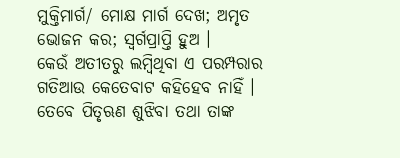ମୁକ୍ତିମାର୍ଗ/ ମୋକ୍ଷ ମାର୍ଗ ଦେଖ; ଅମୃତ ଭୋଜନ କର; ସ୍ୱର୍ଗପ୍ରାପ୍ତି ହୁଅ ।
କେଉଁ ଅତୀତରୁ ଲମ୍ବିଥିବା ଏ ପରମ୍ପରାର ଗତିଆଉ କେତେବାଟ କହିହେବ ନାହିଁ । ତେବେ ପିତୃଋଣ ଶୁଝିବା ତଥା ତାଙ୍କ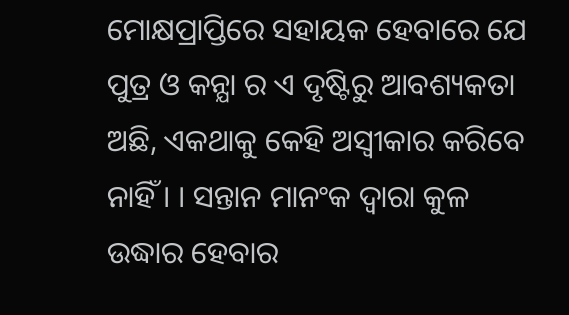ମୋକ୍ଷପ୍ରାପ୍ତିରେ ସହାୟକ ହେବାରେ ଯେ ପୁତ୍ର ଓ କନ୍ଯା ର ଏ ଦୃଷ୍ଟିରୁ ଆବଶ୍ୟକତା ଅଛି, ଏକଥାକୁ କେହି ଅସ୍ୱୀକାର କରିବେ ନାହିଁ । । ସନ୍ତାନ ମାନଂକ ଦ୍ବାରା କୁଳ ଉଦ୍ଧାର ହେବାର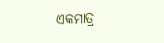ଏକମାତ୍ର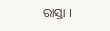ରାସ୍ତା ।